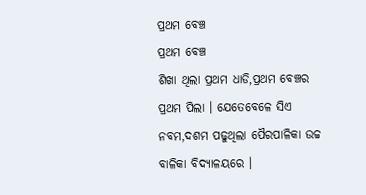ପ୍ରଥମ ବେଞ୍ଚ
ପ୍ରଥମ ବେଞ୍ଚ
ଶିଖା ଥିଲା ପ୍ରଥମ ଧାଡି,ପ୍ରଥମ ବେଞ୍ଚର ପ୍ରଥମ ପିଲା । ଯେତେବେଳେ ସିଏ ନବମ,ଦଶମ ପଢୁଥିଲା ପୈରପାଳିକା ଉଚ୍ଚ ବାଳିକା ବିଦ୍ୟାଳୟରେ ।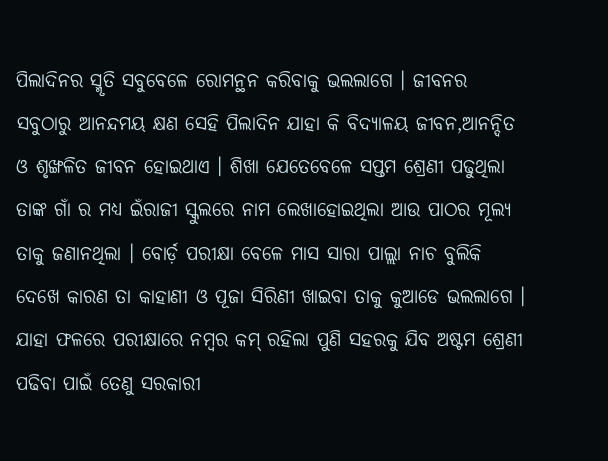ପିଲାଦିନର ସ୍ମୃତି ସବୁବେଳେ ରୋମନ୍ଥନ କରିବାକୁ ଭଲଲାଗେ । ଜୀବନର ସବୁଠାରୁ ଆନନ୍ଦମୟ କ୍ଷଣ ସେହି ପିଲାଦିନ ଯାହା କି ବିଦ୍ୟାଳୟ ଜୀବନ,ଆନନ୍ଦିତ ଓ ଶୃଙ୍ଖଳିତ ଜୀବନ ହୋଇଥାଏ । ଶିଖା ଯେତେବେଳେ ସପ୍ତମ ଶ୍ରେଣୀ ପଢୁଥିଲା ତାଙ୍କ ଗାଁ ର ମଧ୍ୟ ଇଁରାଜୀ ସ୍କୁଲରେ ନାମ ଲେଖାହୋଇଥିଲା ଆଉ ପାଠର ମୂଲ୍ୟ ତାକୁ ଜଣାନଥିଲା । ବୋର୍ଡ଼ ପରୀକ୍ଷା ବେଳେ ମାସ ସାରା ପାଲ୍ଲା ନାଚ ବୁଲିକି ଦେଖେ କାରଣ ତା କାହାଣୀ ଓ ପୂଜା ସିରିଣୀ ଖାଇବା ତାକୁ କୁଆଡେ ଭଲଲାଗେ । ଯାହା ଫଳରେ ପରୀକ୍ଷାରେ ନମ୍ବର କମ୍ ରହିଲା ପୁଣି ସହରକୁ ଯିବ ଅଷ୍ଟମ ଶ୍ରେଣୀ ପଢିବା ପାଇଁ ତେଣୁ ସରକାରୀ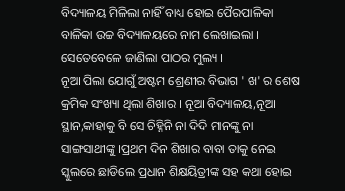ବିଦ୍ୟାଳୟ ମିଳିଲା ନାହିଁ ବାଧ୍ୟ ହୋଇ ପୈରପାଳିକା ବାଳିକା ଉଚ୍ଚ ବିଦ୍ୟାଳୟରେ ନାମ ଲେଖାଇଲା । ସେତେବେଳେ ଜାଣିଲା ପାଠର ମୁଲ୍ୟ ।
ନୂଆ ପିଲା ଯୋଗୁଁ ଅଷ୍ଟମ ଶ୍ରେଣୀର ବିଭାଗ ' ଖ' ର ଶେଷ କ୍ରମିକ ସଂଖ୍ୟା ଥିଲା ଶିଖାର । ନୂଆ ବିଦ୍ୟାଳୟ,ନୂଆ ସ୍ଥାନ,କାହାକୁ ବି ସେ ଚିହ୍ନିନି ନା ଦିଦି ମାନଙ୍କୁ ନା ସାଙ୍ଗସାଥୀଙ୍କୁ ।ପ୍ରଥମ ଦିନ ଶିଖାର ବାବା ତାକୁ ନେଇ ସ୍କୁଲରେ ଛାଡିଲେ ପ୍ରଧାନ ଶିକ୍ଷୟିତ୍ରୀଙ୍କ ସହ କଥା ହୋଇ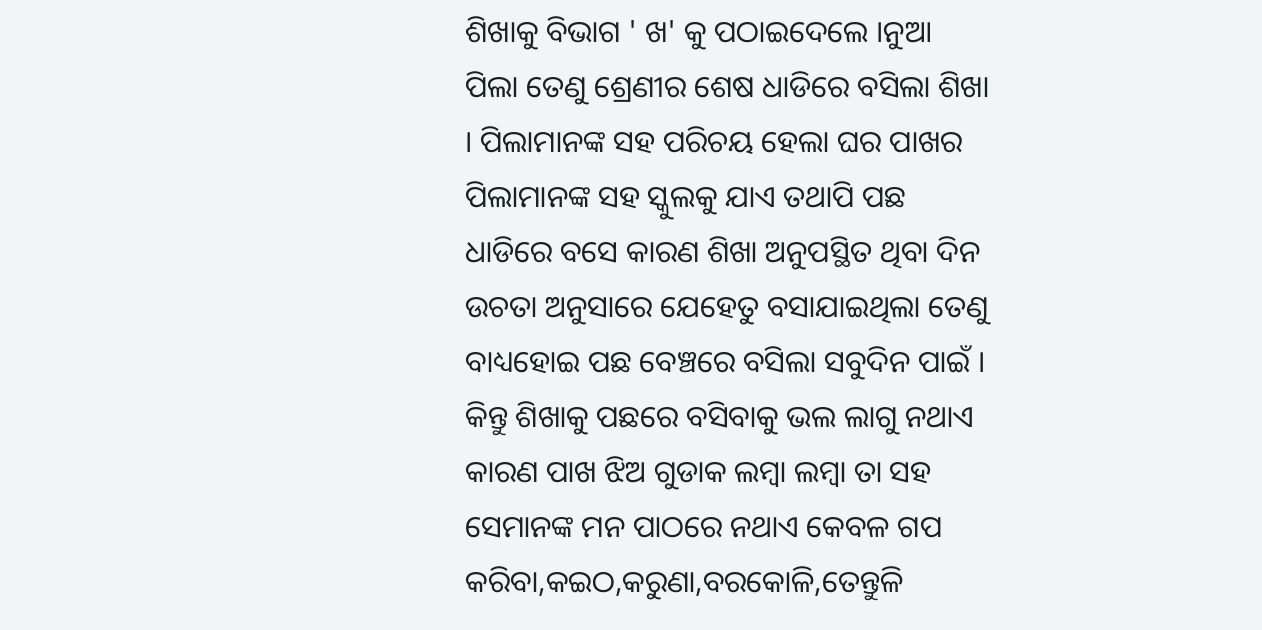ଶିଖାକୁ ବିଭାଗ ' ଖ' କୁ ପଠାଇଦେଲେ ।ନୁଆ ପିଲା ତେଣୁ ଶ୍ରେଣୀର ଶେଷ ଧାଡିରେ ବସିଲା ଶିଖା । ପିଲାମାନଙ୍କ ସହ ପରିଚୟ ହେଲା ଘର ପାଖର ପିଲାମାନଙ୍କ ସହ ସ୍କୁଲକୁ ଯାଏ ତଥାପି ପଛ ଧାଡିରେ ବସେ କାରଣ ଶିଖା ଅନୁପସ୍ଥିତ ଥିବା ଦିନ ଉଚତା ଅନୁସାରେ ଯେହେତୁ ବସାଯାଇଥିଲା ତେଣୁ ବାଧ୍ୟହୋଇ ପଛ ବେଞ୍ଚରେ ବସିଲା ସବୁଦିନ ପାଇଁ । କିନ୍ତୁ ଶିଖାକୁ ପଛରେ ବସିବାକୁ ଭଲ ଲାଗୁ ନଥାଏ କାରଣ ପାଖ ଝିଅ ଗୁଡାକ ଲମ୍ବା ଲମ୍ବା ତା ସହ ସେମାନଙ୍କ ମନ ପାଠରେ ନଥାଏ କେବଳ ଗପ କରିବା,କଇଠ,କରୁଣା,ବରକୋଳି,ତେନ୍ତୁଳି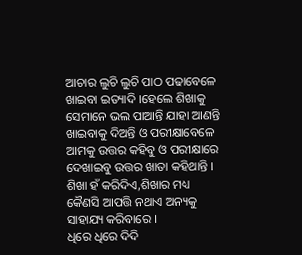ଆଚାର ଲୁଚି ଲୁଚି ପାଠ ପଢାବେଳେ ଖାଇବା ଇତ୍ୟାଦି ।ହେଲେ ଶିଖାକୁ ସେମାନେ ଭଲ ପାଆନ୍ତି ଯାହା ଆଣନ୍ତି ଖାଇବାକୁ ଦିଅନ୍ତି ଓ ପରୀକ୍ଷାବେଳେ ଆମକୁ ଉତ୍ତର କହିବୁ ଓ ପରୀକ୍ଷାରେ ଦେଖାଇବୁ ଉତ୍ତର ଖାତା କହିଥାନ୍ତି । ଶିଖା ହଁ କରିଦିଏ,ଶିଖାର ମଧ୍ୟ କୈଣସି ଆପତ୍ତି ନଥାଏ ଅନ୍ୟକୁ ସାହାଯ୍ୟ କରିବାରେ ।
ଧିରେ ଧିରେ ଦିଦି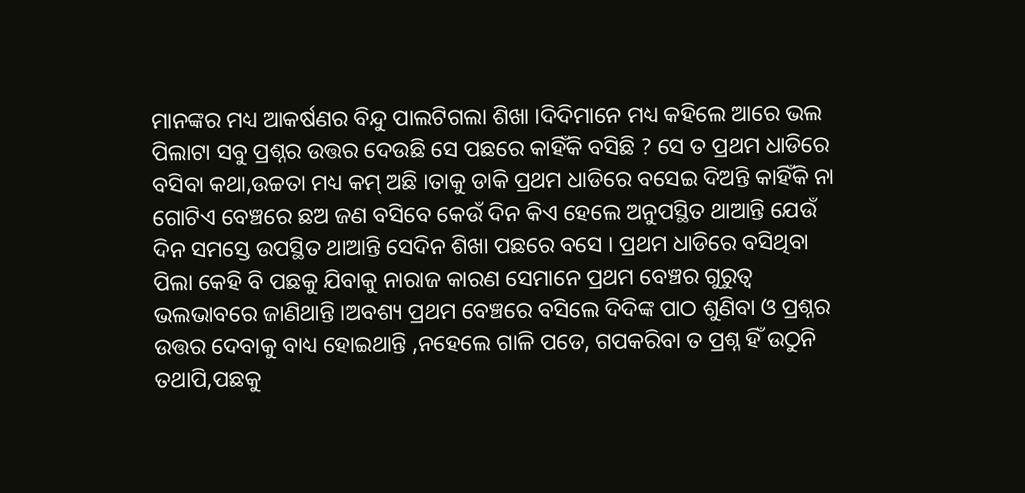ମାନଙ୍କର ମଧ୍ୟ ଆକର୍ଷଣର ବିନ୍ଦୁ ପାଲଟିଗଲା ଶିଖା ।ଦିଦିମାନେ ମଧ୍ୟ କହିଲେ ଆରେ ଭଲ ପିଲାଟା ସବୁ ପ୍ରଶ୍ନର ଉତ୍ତର ଦେଉଛି ସେ ପଛରେ କାହିଁକି ବସିଛି ? ସେ ତ ପ୍ରଥମ ଧାଡିରେ ବସିବା କଥା,ଉଚ୍ଚତା ମଧ୍ୟ କମ୍ ଅଛି ।ତାକୁ ଡାକି ପ୍ରଥମ ଧାଡିରେ ବସେଇ ଦିଅନ୍ତି କାହିଁକି ନା ଗୋଟିଏ ବେଞ୍ଚରେ ଛଅ ଜଣ ବସିବେ କେଉଁ ଦିନ କିଏ ହେଲେ ଅନୁପସ୍ଥିତ ଥାଆନ୍ତି ଯେଉଁ ଦିନ ସମସ୍ତେ ଉପସ୍ଥିତ ଥାଆନ୍ତି ସେଦିନ ଶିଖା ପଛରେ ବସେ । ପ୍ରଥମ ଧାଡିରେ ବସିଥିବା ପିଲା କେହି ବି ପଛକୁ ଯିବାକୁ ନାରାଜ କାରଣ ସେମାନେ ପ୍ରଥମ ବେଞ୍ଚର ଗୁରୁତ୍ବ ଭଲଭାବରେ ଜାଣିଥାନ୍ତି ।ଅବଶ୍ୟ ପ୍ରଥମ ବେଞ୍ଚରେ ବସିଲେ ଦିଦିଙ୍କ ପାଠ ଶୁଣିବା ଓ ପ୍ରଶ୍ନର ଉତ୍ତର ଦେବାକୁ ବାଧ୍ୟ ହୋଇଥାନ୍ତି ,ନହେଲେ ଗାଳି ପଡେ, ଗପକରିବା ତ ପ୍ରଶ୍ନ ହିଁ ଉଠୁନି ତଥାପି,ପଛକୁ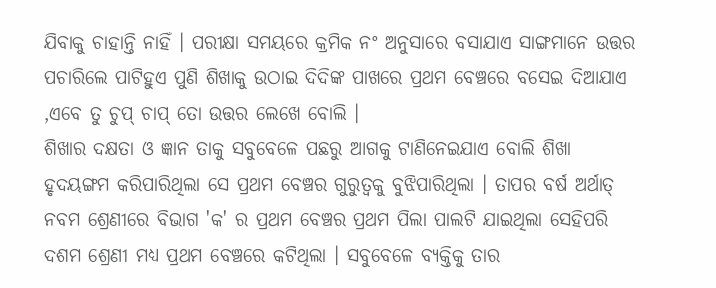ଯିବାକୁ ଚାହାନ୍ତି ନାହିଁ । ପରୀକ୍ଷା ସମୟରେ କ୍ରମିକ ନଂ ଅନୁସାରେ ବସାଯାଏ ସାଙ୍ଗମାନେ ଉତ୍ତର ପଚାରିଲେ ପାଟିହୁଏ ପୁଣି ଶିଖାକୁ ଉଠାଇ ଦିଦିଙ୍କ ପାଖରେ ପ୍ରଥମ ବେଞ୍ଚରେ ବସେଇ ଦିଆଯାଏ ,ଏବେ ତୁ ଚୁପ୍ ଚାପ୍ ତୋ ଉତ୍ତର ଲେଖେ ବୋଲି ।
ଶିଖାର ଦକ୍ଷତା ଓ ଜ୍ଞାନ ତାକୁ ସବୁବେଳେ ପଛରୁ ଆଗକୁ ଟାଣିନେଇଯାଏ ବୋଲି ଶିଖା ହୃଦୟଙ୍ଗମ କରିପାରିଥିଲା ସେ ପ୍ରଥମ ବେଞ୍ଚର ଗୁରୁତ୍ବକୁ ବୁଝିପାରିଥିଲା । ତାପର ବର୍ଷ ଅର୍ଥାତ୍ ନବମ ଶ୍ରେଣୀରେ ବିଭାଗ 'କ' ର ପ୍ରଥମ ବେଞ୍ଚର ପ୍ରଥମ ପିଲା ପାଲଟି ଯାଇଥିଲା ସେହିପରି ଦଶମ ଶ୍ରେଣୀ ମଧ୍ୟ ପ୍ରଥମ ବେଞ୍ଚରେ କଟିଥିଲା । ସବୁବେଳେ ବ୍ୟକ୍ତିକୁ ତାର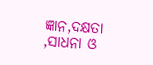ଜ୍ଞାନ,ଦକ୍ଷତା ,ସାଧନା ଓ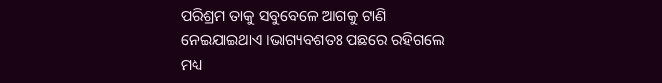ପରିଶ୍ରମ ତାକୁ ସବୁବେଳେ ଆଗକୁ ଟାଣି ନେଇଯାଇଥାଏ ।ଭାଗ୍ୟବଶତଃ ପଛରେ ରହିଗଲେ ମଧ୍ୟ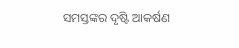ସମସ୍ତଙ୍କର ଦୃଷ୍ଟି ଆକର୍ଷଣ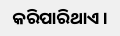କରିପାରିଥାଏ ।